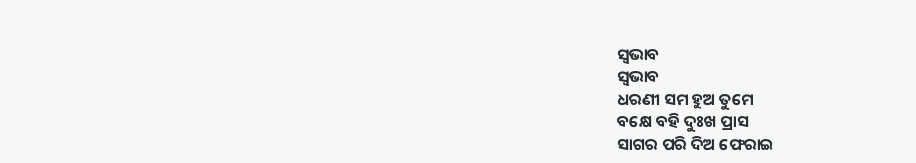ସ୍ବଭାବ
ସ୍ବଭାବ
ଧରଣୀ ସମ ହୁଅ ତୁମେ
ବକ୍ଷେ ବହି ଦୁଃଖ ପ୍ରାସ
ସାଗର ପରି ଦିଅ ଫେରାଇ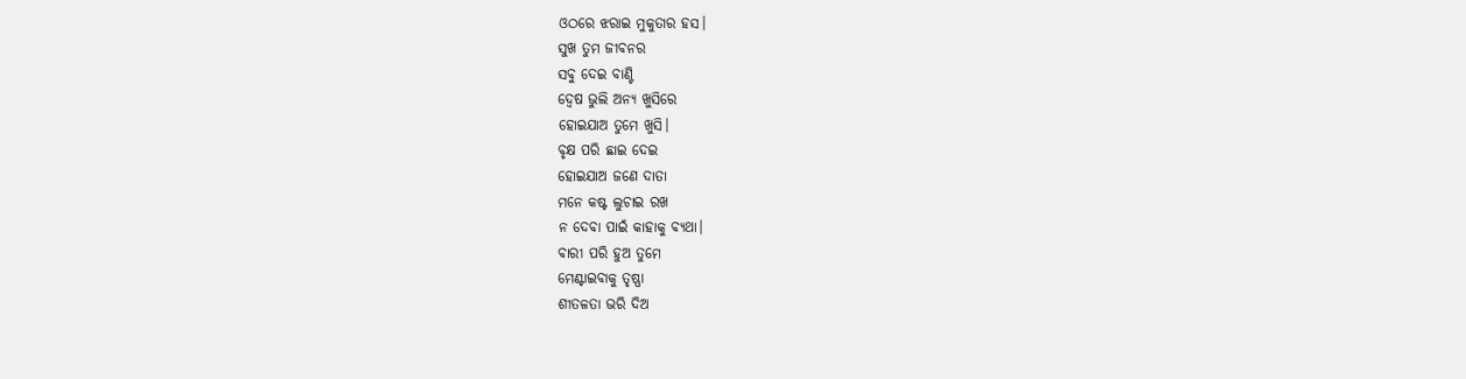ଓଠରେ ଝରାଇ ମୁକୁତାର ହସ।
ସୁଖ ତୁମ ଜୀବନର
ସବୁ ଦେଇ ବାଣ୍ଟି
ଦ୍ୱେଷ ଭୁଲି ଅନ୍ୟ ଖୁସିରେ
ହୋଇଯାଅ ତୁମେ ଖୁସି।
ବୃକ୍ଷ ପରି ଛାଇ ଦେଇ
ହୋଇଯାଅ ଜଣେ ଦାତା
ମନେ କଷ୍ଟ ଲୁଚାଇ ରଖ
ନ ଦେବା ପାଇଁ କାହାକୁ ବ୍ୟଥା।
ବାରୀ ପରି ହୁଅ ତୁମେ
ମେଣ୍ଟାଇବାକୁ ତୃଷ୍ଣା
ଶୀତଳତା ଭରି ଦିଅ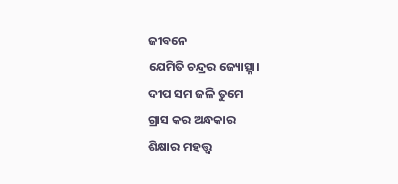ଜୀବନେ
ଯେମିତି ଚନ୍ଦ୍ରର ଜ୍ୟୋତ୍ସ୍ନା।
ଦୀପ ସମ ଜଳି ତୁମେ
ଗ୍ରାସ କର ଅନ୍ଧକାର
ଶିକ୍ଷାର ମହତ୍ତ୍ଵ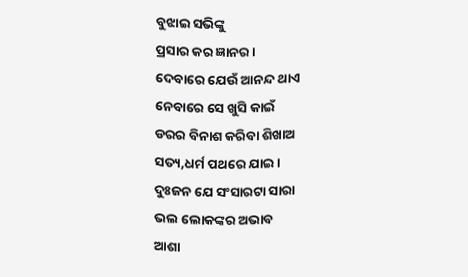ବୁଝାଇ ସଭିଙ୍କୁ
ପ୍ରସାର କର ଜ୍ଞାନର।
ଦେବାରେ ଯେଉଁ ଆନନ୍ଦ ଥାଏ
ନେବାରେ ସେ ଖୁସି କାଇଁ
ଡରର ବିନାଶ କରିବା ଶିଖାଅ
ସତ୍ୟ,ଧର୍ମ ପଥରେ ଯାଇ।
ଦୁଃଜନ ଯେ ସଂସାରଟା ସାରା
ଭଲ ଲୋକଙ୍କର ଅଭାବ
ଆଶା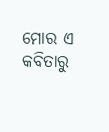ମୋର ଏ କବିତାରୁ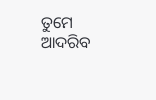ତୁମେ
ଆଦରିବ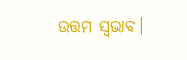ଉତ୍ତମ ସ୍ବଭାବ।